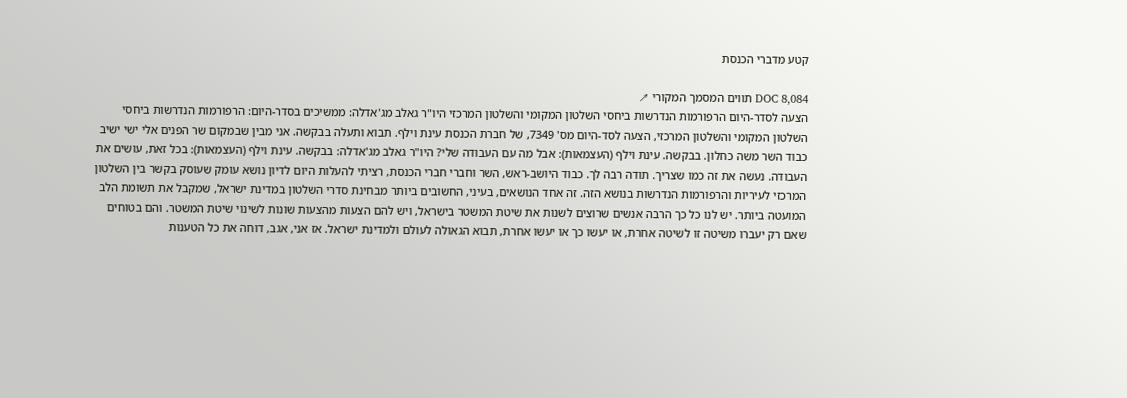קטע מדברי הכנסת

DOC 8,084 תווים המסמך המקורי ↗
הצעה לסדר-היום הרפורמות הנדרשות ביחסי השלטון המקומי והשלטון המרכזי היו"ר גאלב מג'אדלה: ממשיכים בסדר-היום: הרפורמות הנדרשות ביחסי השלטון המקומי והשלטון המרכזי, הצעה לסד-היום מס' 7349, של חברת הכנסת עינת וילף. תבוא ותעלה בבקשה. אני מבין שבמקום שר הפנים אלי ישי ישיב כבוד השר משה כחלון. בבקשה. עינת וילף (העצמאות): אבל מה עם העבודה שלי? היו"ר גאלב מג'אדלה: בבקשה. עינת וילף (העצמאות): בכל זאת, עושים את העבודה. נעשה את זה כמו שצריך. תודה רבה לך. כבוד היושב-ראש, השר וחברי חברי הכנסת, רציתי להעלות היום לדיון נושא עומק שעוסק בקשר בין השלטון המרכזי לעיריות והרפורמות הנדרשות בנושא הזה. זה אחד הנושאים, בעיני, החשובים ביותר מבחינת סדרי השלטון במדינת ישראל, שמקבל את תשומת הלב המועטה ביותר. יש לנו כל כך הרבה אנשים שרוצים לשנות את שיטת המשטר בישראל, ויש להם הצעות מהצעות שונות לשינוי שיטת המשטר. והם בטוחים שאם רק יעברו משיטה זו לשיטה אחרת, או יעשו כך או יעשו אחרת, תבוא הגאולה לעולם ולמדינת ישראל. אז אני, אגב, דוחה את כל הטענות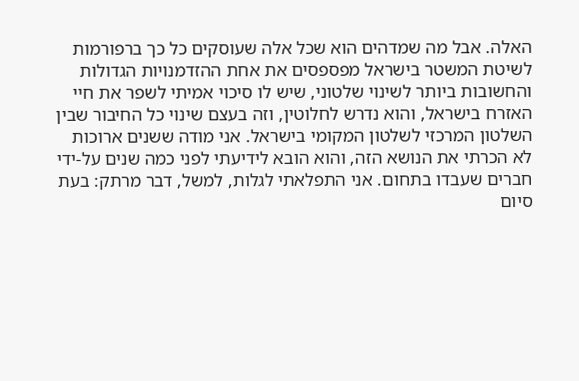האלה. אבל מה שמדהים הוא שכל אלה שעוסקים כל כך ברפורמות לשיטת המשטר בישראל מפספסים את אחת ההזדמנויות הגדולות והחשובות ביותר לשינוי שלטוני, שיש לו סיכוי אמיתי לשפר את חיי האזרח בישראל, והוא נדרש לחלוטין, וזה בעצם שינוי כל החיבור שבין השלטון המרכזי לשלטון המקומי בישראל. אני מודה ששנים ארוכות לא הכרתי את הנושא הזה, והוא הובא לידיעתי לפני כמה שנים על-ידי חברים שעבדו בתחום. אני התפלאתי לגלות, למשל, דבר מרתק: בעת סיום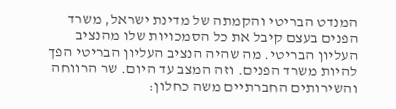המנדט הבריטי והקמתה של מדינת ישראל, משרד הפנים בעצם קיבל את כל הסמכויות שלו מהנציב העליון הבריטי. מה שהיה הנציב העליון הבריטי הפך להיות משרד הפנים. וזה המצב עד היום. שר הרווחה והשירותים החברתיים משה כחלון: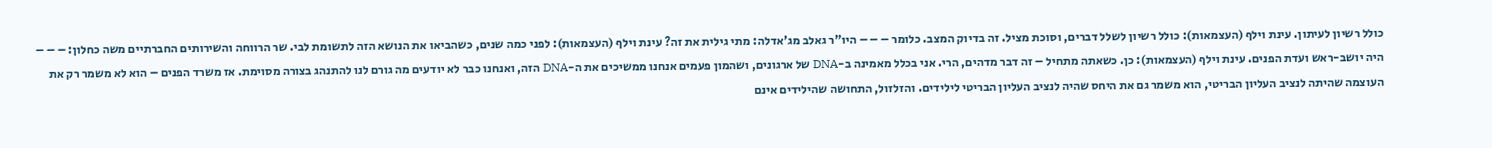כולל רשיון לעיתון. עינת וילף (העצמאות): כולל רשיון לשלל דברים, וסוכת מציל. זה בדיוק המצב. כלומר – – – היו"ר גאלב מג'אדלה: מתי גילית את זה? עינת וילף (העצמאות): לפני כמה שנים, כשהביאו את הנושא הזה לתשומת לבי. שר הרווחה והשירותים החברתיים משה כחלון: – – – היה יושב-ראש ועדת הפנים. עינת וילף (העצמאות): כן. כשאתה מתחיל – זה דבר מדהים, הרי. אני בכלל מאמינה ב-DNA של ארגונים, ושהמון פעמים אנחנו ממשיכים את ה-DNA הזה, ואנחנו כבר לא יודעים מה גורם לנו להתנהג בצורה מסוימת. אז משרד הפנים – הוא לא משמר רק את העוצמה שהיתה לנציב העליון הבריטי, הוא משמר גם את היחס שהיה לנציב העליון הבריטי לילידים. והזלזול, התחושה שהילידים אינם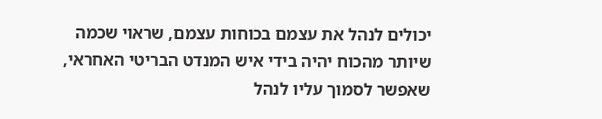יכולים לנהל את עצמם בכוחות עצמם, שראוי שכמה שיותר מהכוח יהיה בידי איש המנדט הבריטי האחראי, שאפשר לסמוך עליו לנהל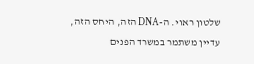שלטון ראוי. ה-DNA הזה, היחס הזה, עדיין משתמר במשרד הפנים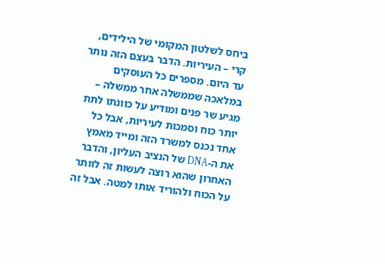ביחס לשלטון המקומי של הילידים, קרי – העיריות. הדבר בעצם הזה נותר עד היום. מספרים כל העוסקים במלאכה שממשלה אחר ממשלה – מגיע שר פנים ומודיע על כוונתו לתת יותר כוח וסמכות לעיריות, אבל כל אחד נכנס למשרד הזה ומייד מאמץ את ה-DNA של הנציב העליון, והדבר האחרון שהוא רוצה לעשות זה לוותר על הכוח ולהוריד אותו למטה. אבל זה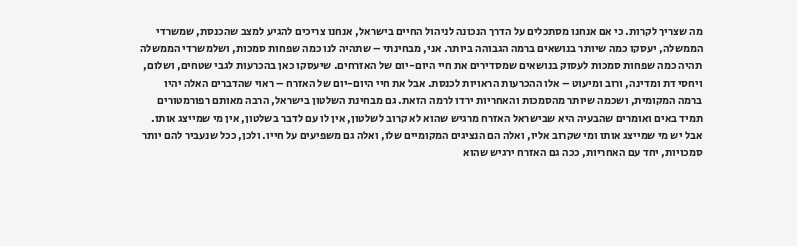מה שצריך לקרות. כי אם אנחנו מסתכלים על הדרך הנכונה לניהול החיים בישראל, אנחנו צריכים להגיע למצב שהכנסת, שמשרדי הממשלה, יעסקו כמה שיותר בנושאים ברמה הגבוהה ביותר. אני, מבחינתי – שתהיה לנו כמה שפחות סמכות, ושלמשרדי הממשלה תהיה כמה שפחות סמכות לעסוק בנושאים שמסדירים את חיי היום-יום של האזרחים. שיעסקו כאן בהכרעות לגבי שטחים, ושלום, ויחסי דת ומדינה, ורוב ומיעוט – אלו ההכרעות הראויות לכנסת. אבל את חיי היום-יום של האזרח – ראוי שהדברים האלה יהיו ברמה המקומית, ושכמה שיותר מהסמכות והאחריות ירדו לרמה הזאת. גם מבחינת השלטון בישראל, הרבה מאותם רפורמטורים תמיד באים ואומרים שהבעיה היא שבישראל האזרח מרגיש שהוא לא קרוב לשלטון, אין לו עם לדבר בשלטון, אין מי שמייצג אותו. אבל יש מי שמייצג אותו ומי שקרוב אליו, ואלה הם הנציגים המקומיים שלו, ואלה גם משפיעים על חייו. ולכן, ככל שנעביר להם יותר סמכויות, יחד עם האחריות, ככה גם האזרח ירגיש שהוא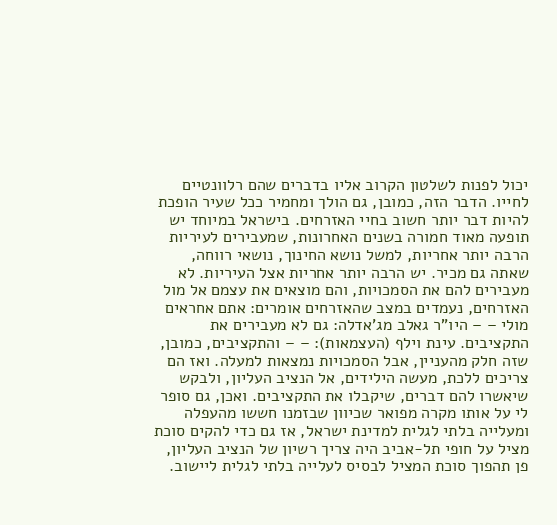יכול לפנות לשלטון הקרוב אליו בדברים שהם רלוונטיים לחייו. הדבר הזה, כמובן, גם הולך ומחמיר ככל שעיר הופכת להיות דבר יותר חשוב בחיי האזרחים. בישראל במיוחד יש תופעה מאוד חמורה בשנים האחרונות, שמעבירים לעיריות הרבה יותר אחריות, למשל נושא החינוך, נושאי רווחה, שאתה גם מכיר. יש הרבה יותר אחריות אצל העיריות. לא מעבירים להם את הסמכויות, והם מוצאים את עצמם אל מול האזרחים, נעמדים במצב שהאזרחים אומרים: אתם אחראים מולי – – היו"ר גאלב מג'אדלה: גם לא מעבירים את התקציבים. עינת וילף (העצמאות): – – והתקציבים, כמובן, שזה חלק מהעניין, אבל הסמכויות נמצאות למעלה. ואז הם צריכים ללכת, מעשה הילידים, אל הנציב העליון, ולבקש שיאשרו להם דברים, שיקבלו את התקציבים. ואכן, גם סופר לי על אותו מקרה מפואר שכיוון שבזמנו חששו מהעפלה ומעלייה בלתי לגלית למדינת ישראל, אז גם כדי להקים סוכת מציל על חופי תל-אביב היה צריך רשיון של הנציב העליון, פן תהפוך סוכת המציל לבסיס לעלייה בלתי לגלית ליישוב.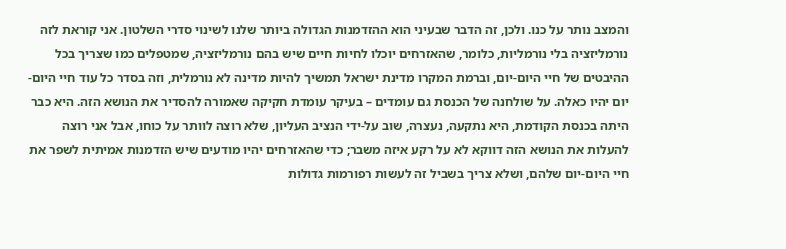והמצב נותר על כנו. ולכן, זה הדבר שבעיני הוא ההזדמנות הגדולה ביותר שלנו לשינוי סדרי השלטון. אני קוראת לזה נורמליזציה בלי נורמליות, כלומר, שהאזרחים יוכלו לחיות חיים שיש בהם נורמליזציה, שמטפלים כמו שצריך בכל ההיבטים של חיי היום-יום, וברמת המקרו מדינת ישראל תמשיך להיות מדינה לא נורמלית, וזה בסדר כל עוד חיי היום-יום יהיו כאלה. על שולחנה של הכנסת גם עומדים – בעיקר עומדת חקיקה שאמורה להסדיר את הנושא הזה. היא כבר היתה בכנסת הקודמת, היא נתקעה, נעצרה, שוב על-ידי הנציב העליון, שלא רוצה לוותר על כוחו, אבל אני רוצה להעלות את הנושא הזה דווקא לא על רקע איזה משבר; כדי שהאזרחים יהיו מודעים שיש הזדמנות אמיתית לשפר את חיי היום-יום שלהם, ושלא צריך בשביל זה לעשות רפורמות גדולות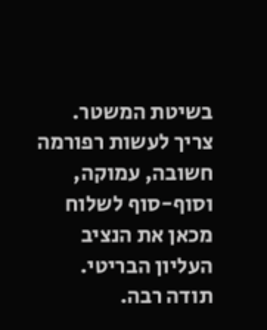בשיטת המשטר. צריך לעשות רפורמה חשובה, עמוקה, וסוף-סוף לשלוח מכאן את הנציב העליון הבריטי. תודה רבה.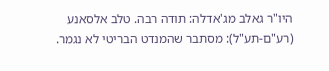היו"ר גאלב מג'אדלה: תודה רבה. טלב אלסאנע (רע"ם-תע"ל): מסתבר שהמנדט הבריטי לא נגמר.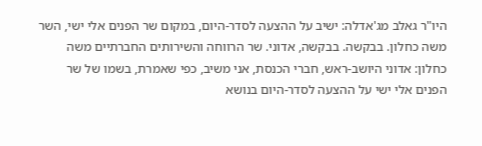היו"ר גאלב מג'אדלה: ישיב על ההצעה לסדר-היום, במקום שר הפנים אלי ישי, השר משה כחלון. בבקשה. בבקשה, אדוני. שר הרווחה והשירותים החברתיים משה כחלון: אדוני היושב-ראש, חברי הכנסת, אני משיב, כפי שאמרת, בשמו של שר הפנים אלי ישי על ההצעה לסדר-היום בנושא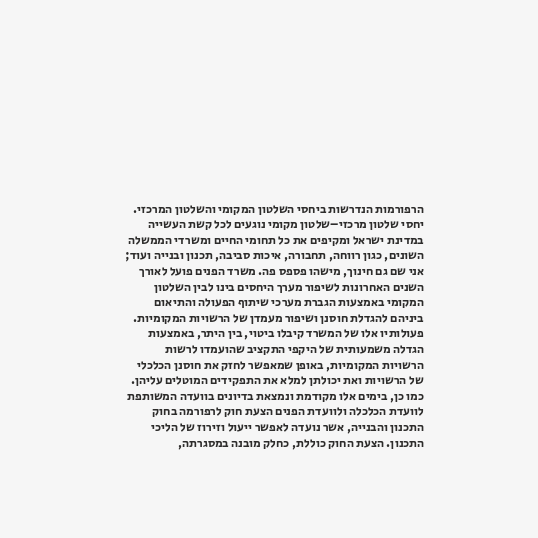הרפורמות הנדרשות ביחסי השלטון המקומי והשלטון המרכזי. יחסי שלטון מרכזי–שלטון מקומי נוגעים לכל קשת העשייה במדינת ישראל ומקיפים את כל תחומי החיים ומשרדי הממשלה השונים, כגון רווחה, תחבורה, איכות סביבה, תכנון ובנייה ועוד; אני שם גם חינוך, מישהו פספס פה. משרד הפנים פועל לאורך השנים האחרונות לשיפור מערך היחסים בינו לבין השלטון המקומי באמצעות הגברת מערכי שיתוף הפעולה והתיאום ביניהם להגדלת חוסנן ושיפור מעמדן של הרשויות המקומיות. פעולותיו אלו של המשרד קיבלו ביטוי, בין היתר, באמצעות הגדלה משמעותית של היקפי התקציב שהועמדו לרשות הרשויות המקומיות, באופן שמאפשר לחזק את חוסנן הכלכלי של הרשויות ואת יכולתן למלא את התפקידים המוטלים עליהן. כמו כן, בימים אלו מקודמת ונמצאת בדיונים בוועדה המשותפת לוועדת הכלכלה ולוועדת הפנים הצעת חוק לרפורמה בחוק התכנון והבנייה, אשר נועדה לאפשר ייעול וזירוז של הליכי התכנון. הצעת החוק כוללת, כחלק מובנה במסגרתה,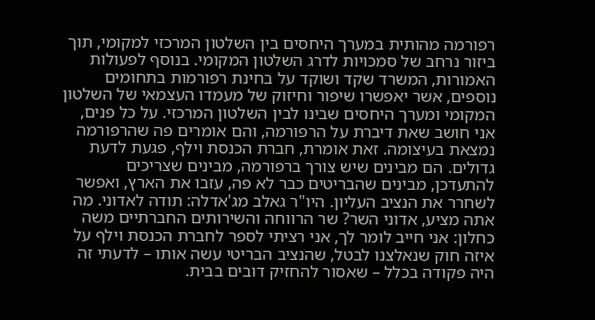רפורמה מהותית במערך היחסים בין השלטון המרכזי למקומי, תוך ביזור נרחב של סמכויות לדרג השלטון המקומי. בנוסף לפעולות האמורות, המשרד שקד ושוקד על בחינת רפורמות בתחומים נוספים, אשר יאפשרו שיפור וחיזוק של מעמדו העצמאי של השלטון המקומי ומערך היחסים שבינו לבין השלטון המרכזי. על כל פנים, אני חושב שאת דיברת על הרפורמה, והם אומרים פה שהרפורמה נמצאת בעיצומה. זאת אומרת, חברת הכנסת וילף, פגעת לדעת גדולים. הם מבינים שיש צורך ברפורמה, מבינים שצריכים להתעדכן, מבינים שהבריטים כבר לא פה, עזבו את הארץ, ואפשר לשחרר את הנציב העליון. היו"ר גאלב מג'אדלה: תודה לאדוני. מה אתה מציע, אדוני השר? שר הרווחה והשירותים החברתיים משה כחלון: אני חייב לומר לך, אני רציתי לספר לחברת הכנסת וילף על איזה חוק שנאלצנו לבטל, שהנציב הבריטי עשה אותו – לדעתי זה היה פקודה בכלל – שאסור להחזיק דובים בבית.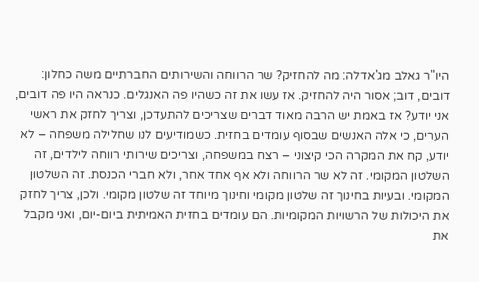היו"ר גאלב מג'אדלה: מה להחזיק? שר הרווחה והשירותים החברתיים משה כחלון: דובים, דוב; אסור היה להחזיק. אז עשו את זה כשהיו פה האנגלים. כנראה היו פה דובים, אני יודע? אז באמת יש הרבה מאוד דברים שצריכים להתעדכן, וצריך לחזק את ראשי הערים, כי אלה האנשים שבסוף עומדים בחזית. כשמודיעים לנו שחלילה משפחה – לא יודע, קח את המקרה הכי קיצוני – רצח במשפחה, וצריכים שירותי רווחה לילדים, זה השלטון המקומי. זה לא שר הרווחה ולא אף אחד אחר, ולא חברי הכנסת. זה השלטון המקומי. ובעיות בחינוך זה שלטון מקומי וחינוך מיוחד זה שלטון מקומי. ולכן, צריך לחזק את היכולות של הרשויות המקומיות. הם עומדים בחזית האמיתית ביום-יום, ואני מקבל את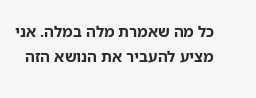כל מה שאמרת מלה במלה. אני מציע להעביר את הנושא הזה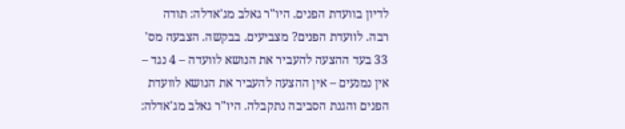לדיון בוועדת הפנים. היו"ר גאלב מג'אדלה: תודה רבה. לוועדת הפנים? מצביעים. בבקשה. הצבעה מס' 33 בעד ההצעה להעביר את הנושא לוועדה – 4 נגד – אין נמנעים – אין ההצעה להעביר את הנושא לוועדת הפנים והגנת הסביבה נתקבלה. היו"ר גאלב מג'אדלה: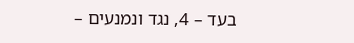בעד – 4, נגד ונמנעים –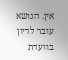אין. הנושא עובר לדיון בוועדת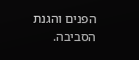הפנים והגנת הסביבה.